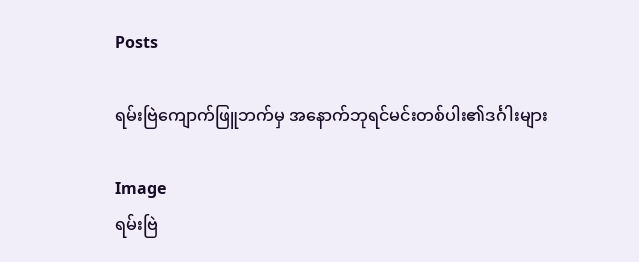Posts

ရမ်းဗြဲကျောက်ဖြူဘက်မှ အနောက်ဘုရင်မင်းတစ်ပါး၏ဒင်္ဂါးများ

Image
ရမ်းဗြဲ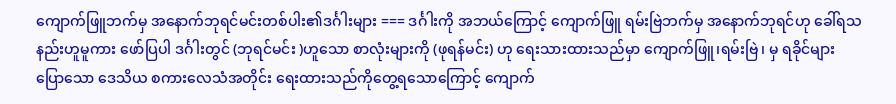ကျောက်ဖြူဘက်မှ အနောက်ဘုရင်မင်းတစ်ပါး၏ဒင်္ဂါးများ === ဒင်္ဂါးကို အဘယ်ကြောင့် ကျောက်ဖြူ ရမ်းဗြဲဘက်မှ အနောက်ဘုရင်ဟု ခေါ်ရသနည်းဟူမူကား ဖော်ပြပါ ဒင်္ဂါးတွင် (ဘုရင်မင်း )ဟူသော စာလုံးများကို (ဖုရန်မင်း) ဟု ရေးသားထားသည်မှာ ကျောက်ဖြူ၊ရမ်းဗြဲ၊ မှ ရခိုင်များပြောသော ဒေသိယ စကားလေသံအတိုင်း ရေးထားသည်ကိုတွေ့ရသောကြောင့် ကျောက်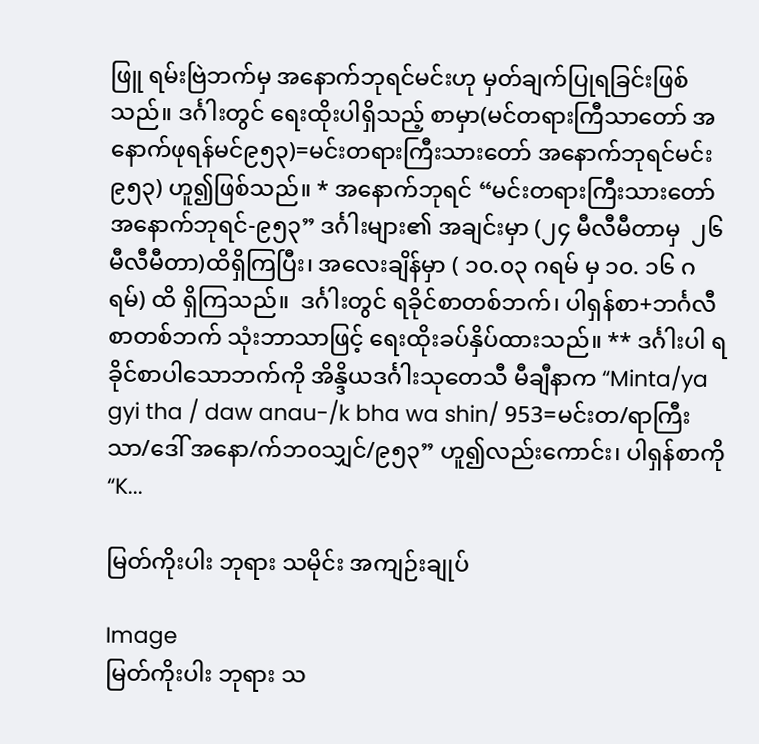ဖြူ ရမ်းဗြဲဘက်မှ အနောက်ဘုရင်မင်းဟု မှတ်ချက်ပြုရခြင်းဖြစ်သည်။ ဒင်္ဂါးတွင် ရေးထိုးပါရှိသည့် စာမှာ(မင်တရားကြီသာတော် အနောက်ဖုရန်မင်၉၅၃)=မင်းတရားကြီးသားတော် အနောက်ဘုရင်မင်း ၉၅၃) ဟူ၍ဖြစ်သည်။ * အနောက်ဘုရင် “မင်းတရားကြီးသားတော် အနောက်ဘုရင်-၉၅၃” ဒင်္ဂါးများ၏ အချင်းမှာ (၂၄ မီလီမီတာမှ  ၂၆ မီလီမီတာ)ထိရှိကြပြီး၊ အလေးချိန်မှာ ( ၁၀.၀၃ ဂရမ် မှ ၁၀. ၁၆ ဂရမ်) ထိ ရှိကြသည်။  ဒင်္ဂါးတွင် ရခိုင်စာတစ်ဘက်၊ ပါရှန်စာ+ဘင်္ဂလီစာတစ်ဘက် သုံးဘာသာဖြင့် ရေးထိုးခပ်နှိပ်ထားသည်။ ** ဒင်္ဂါးပါ ရခိုင်စာပါသောဘက်ကို အိန္ဒိယဒင်္ဂါးသုတေသီ မီချီနာက “Minta/ya gyi tha / daw anau-/k bha wa shin/ 953=မင်းတ/ရာကြီးသာ/ဒေါ် အနော/က်ဘ၀သျှင်/၉၅၃” ဟူ၍လည်းကောင်း၊ ပါရှန်စာကို   “K...

မြတ်ကိုးပါး ဘုရား သမိုင်း အကျဉ်းချုပ်

Image
မြတ်ကိုးပါး ဘုရား သ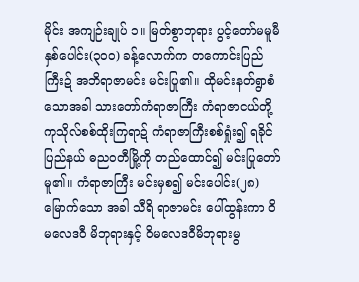မိုင်း အကျဉ်းချုပ် ၁။ မြတ်စွာဘုရား ပွင့်တော်မမူမီ နှစ်ပေါင်း(၃၀၀) ခန့်လောက်က တကောင်းပြည်ကြီးဍ် အဘိရာဇာမင်း မင်းပြု၏။ ထိုမင်းနတ်ရွာစံသောအခါ သားတော်ကံရာဇာကြီး ကံရာဇာငယ်တို့ ကုသိုလ်စစ်ထိုးကြရာဍ် ကံရာဇာကြီးစစ်ရှုံး၍ ရခိုင်ပြည်နယ် ဓညဝတီမြို့ကို တည်ထောင်၍ မင်းပြုတော်မူ၏။ ကံရာဇာကြီး မင်းမှစ၍ မင်းပေါင်း(၂၈)မြောက်သော အခါ သီရိ ရာဇာမင်း ပေါ်ထွန်းကာ ဝိမလေဒဝီ မိဘုရားနှင့် ဝိမလေဒဝီမိဘုရားမွ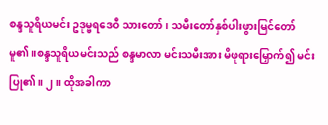စန္ဒသူရိယမင်း ဥဒုမ္ဗရဒေဝီ သားတော်၊ သမီးတော်နှစ်ပါးဖွားမြင်တော်မူ၏ ။စန္ဒသူရိယမင်းသည် စန္ဒမာလာ မင်းသမီးအား မိဖုရားမြှောက်၍ မင်းပြု၏။ ၂။ ထိုအခါကာ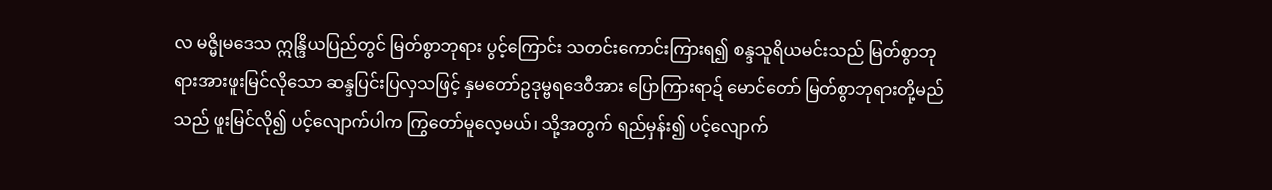လ မဇ္မိုမဒေသ ဣန္ဒြိယပြည်တွင် မြတ်စွာဘုရား ပွင့်ကြောင်း သတင်းကောင်းကြားရ၍ စန္ဒသူရိယမင်းသည် မြတ်စွာဘုရားအားဖူးမြင်လိုသော ဆန္ဒပြင်းပြလှသဖြင့် နှမတော်ဥဒုမ္ဗရဒေဝီအား ပြောကြားရာဍ် မောင်တော် မြတ်စွာဘုရားတို့မည်သည် ဖူးမြင်လို၍ ပင့်လျောက်ပါက ကြွတော်မူလေ့မယ်၊ သို့အတွက် ရည်မှန်း၍ ပင့်လျောက်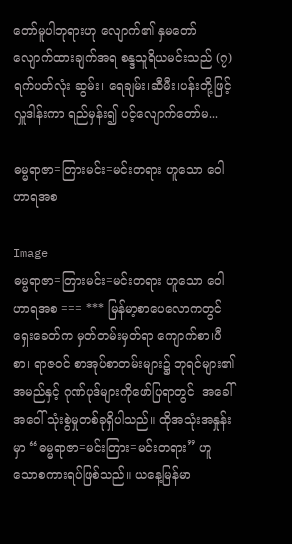တော်မူပါဘုရားဟု လျောက်၏ နှမတော်လျောက်ထားချက်အရ စန္ဒသူရိယမင်းသည် (၇)ရက်ပတ်လုံး ဆွမ်း၊ ရေချမ်း၊ဆီမီး၊ပန်းတို့ဖြင့် လှူဒါန်းကာ ရည်မှန်း၍ ပင့်လျောက်တော်မ...

ဓမ္မရာဇာ=တြားမင်း=မင်းတရား ဟူသော ဝေါဟာရအစ

Image
ဓမ္မရာဇာ=တြားမင်း=မင်းတရား ဟူသော ဝေါဟာရအစ === *** မြန်မာ့စာပေလောကတွင် ရှေးခေတ်က မှတ်တမ်းမှတ်ရာ ကျောက်စာ၊ပီစာ၊ ရာဇ၀င် စာအုပ်စာတမ်းများ၌ ဘုရင်များ၏ အမည်နှင့် ဂုဏ်ပုဒ်များကိုဖော်ပြရာတွင်  အခေါ်အဝေါ် သုံးစွဲမှုတစ်ခုရှိပါသည်။ ထိုအသုံးအနှုန်းမှာ “ဓမ္မရာဇာ=မင်းတြား=မင်းတရား” ဟူသောစကားရပ်ဖြစ်သည်။ ယနေ့မြန်မာ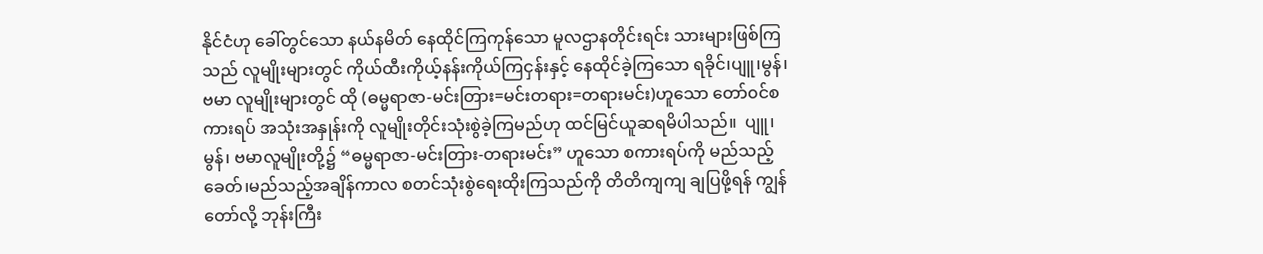နိုင်ငံဟု ခေါ်တွင်သော နယ်နမိတ် နေထိုင်ကြကုန်သော မူလဌာနတိုင်းရင်း သားများဖြစ်ကြသည် လူမျိုးများတွင် ကိုယ်ထီးကိုယ့်နန်းကိုယ်ကြငှန်းနှင့် နေထိုင်ခဲ့ကြသော ရခိုင်၊ပျူ၊မွန်၊ဗမာ လူမျိုးများတွင် ထို (ဓမ္မရာဇာ-မင်းတြား=မင်းတရား=တရားမင်း)ဟူသော တော်၀င်စကားရပ် အသုံးအနှုန်းကို လူမျိုးတိုင်းသုံးစွဲခဲ့ကြမည်ဟု ထင်မြင်ယူဆရမိပါသည်။  ပျူ၊ မွန်၊ ဗမာလူမျိုးတို့၌ “ဓမ္မရာဇာ-မင်းတြား-တရားမင်း” ဟူသော စကားရပ်ကို မည်သည့်ခေတ်၊မည်သည့်အချိန်ကာလ စတင်သုံးစွဲရေးထိုးကြသည်ကို တိတိကျကျ ချပြဖို့ရန် ကျွန်တော်လို့ ဘုန်းကြီး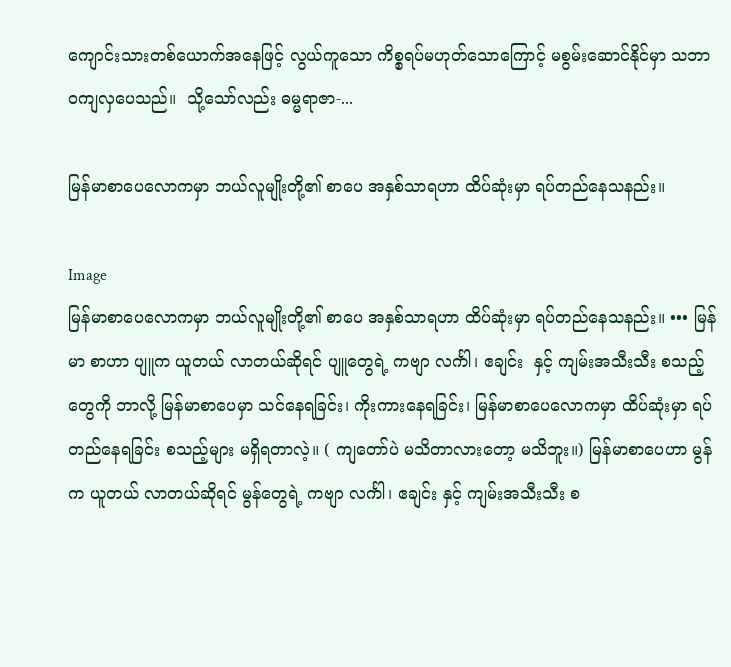ကျောင်းသားတစ်ယောက်အနေဖြင့် လွယ်ကူသော ကိစ္စရပ်မဟုတ်သောကြောင့် မစွမ်းဆောင်နိုင်မှာ သဘာ၀ကျလှပေသည်။  သို့သော်လည်း ဓမ္မရာဇာ-...

မြန်မာစာပေလောကမှာ ဘယ်လူမျိုးတို့၏ စာပေ အနှစ်သာရဟာ ထိပ်ဆုံးမှာ ရပ်တည်နေသနည်း။

Image
မြန်မာစာပေလောကမှာ ဘယ်လူမျိုးတို့၏ စာပေ အနှစ်သာရဟာ ထိပ်ဆုံးမှာ ရပ်တည်နေသနည်း။ ••• မြန်မာ စာဟာ ပျူက ယူတယ် လာတယ်ဆိုရင် ပျူတွေရဲ့ ကဗျာ လင်္ကါ၊ ဧချင်း  နှင့် ကျမ်းအသီးသီး စသည့်တွေကို ဘာလို့ မြန်မာစာပေမှာ သင်နေရခြင်း၊ ကိုးကားနေရခြင်း၊ မြန်မာစာပေလောကမှာ ထိပ်ဆုံးမှာ ရပ်တည်နေရခြင်း စသည့်များ မရှိရတာလဲ့။ ( ကျတော်ပဲ မသိတာလားတော့ မသိဘူး။) မြန်မာစာပေဟာ မွန်က ယူတယ် လာတယ်ဆိုရင် မွန်တွေရဲ့ ကဗျာ လင်္ကါ၊ ဧချင်း နှင့် ကျမ်းအသီးသီး စ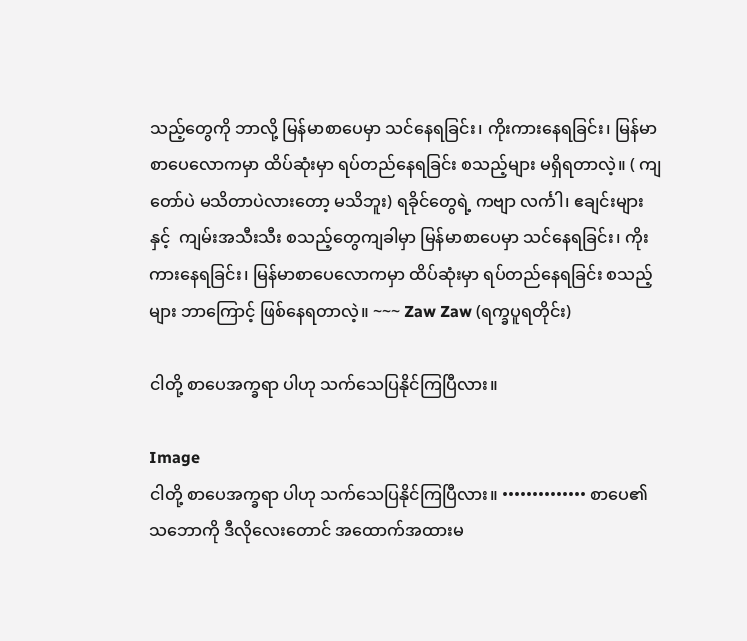သည့်တွေကို ဘာလို့ မြန်မာစာပေမှာ သင်နေရခြင်း၊ ကိုးကားနေရခြင်း၊ မြန်မာစာပေလောကမှာ ထိပ်ဆုံးမှာ ရပ်တည်နေရခြင်း စသည့်များ မရှိရတာလဲ့။ ( ကျတော်ပဲ မသိတာပဲလားတော့ မသိဘူး) ရခိုင်တွေရဲ့ ကဗျာ လင်္ကါ၊ ဧချင်းများ နှင့်  ကျမ်းအသီးသီး စသည့်တွေကျခါမှာ မြန်မာစာပေမှာ သင်နေရခြင်း၊ ကိုးကားနေရခြင်း၊ မြန်မာစာပေလောကမှာ ထိပ်ဆုံးမှာ ရပ်တည်နေရခြင်း စသည့်များ ဘာကြောင့် ဖြစ်နေရတာလဲ့။ ~~~ Zaw Zaw (ရက္ခပူရတိုင်း)

ငါတို့ စာပေအက္ခရာ ပါဟု သက်သေပြနိုင်ကြပြီလား။

Image
ငါတို့ စာပေအက္ခရာ ပါဟု သက်သေပြနိုင်ကြပြီလား။ •••••••••••••• စာပေ၏ သဘောကို ဒီလိုလေးတောင် အထောက်အထားမ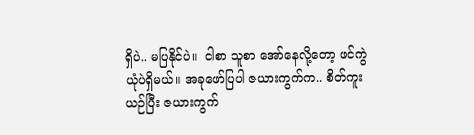ရှိပဲ.. မပြနိုင်ပဲ။  ငါစာ သူစာ အော်နေလို့တော့ ဖင်ကွဲယုံပဲရှိမယ်။ အခုဖော်ပြပါ ဇယားကွက်က.. စိတ်ကူးယဉ်ပြီး ဇယားကွက်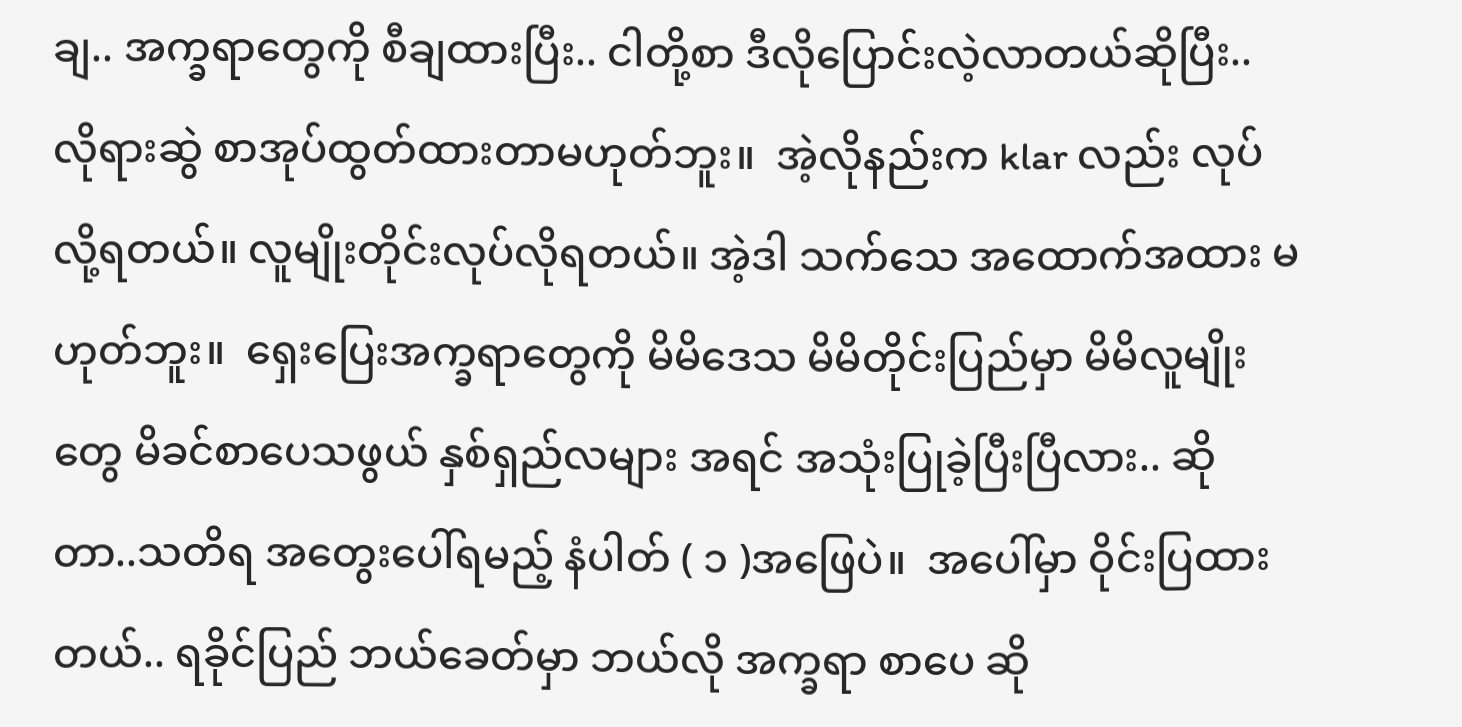ချ.. အက္ခရာတွေကို စီချထားပြီး.. ငါတို့စာ ဒီလိုပြောင်းလဲ့လာတယ်ဆိုပြီး.. လိုရားဆွဲ စာအုပ်ထွတ်ထားတာမဟုတ်ဘူး။  အဲ့လိုနည်းက klar လည်း လုပ်လို့ရတယ်။ လူမျိုးတိုင်းလုပ်လိုရတယ်။ အဲ့ဒါ သက်သေ အထောက်အထား မဟုတ်ဘူး။  ရှေးပြေးအက္ခရာတွေကို မိမိဒေသ မိမိတိုင်းပြည်မှာ မိမိလူမျိုးတွေ မိခင်စာပေသဖွယ် နှစ်ရှည်လများ အရင် အသုံးပြုခဲ့ပြီးပြီလား.. ဆိုတာ..သတိရ အတွေးပေါ်ရမည့် နံပါတ် ( ၁ )အဖြေပဲ။  အပေါ်မှာ ဝိုင်းပြထားတယ်.. ရခိုင်ပြည် ဘယ်ခေတ်မှာ ဘယ်လို အက္ခရာ စာပေ ဆို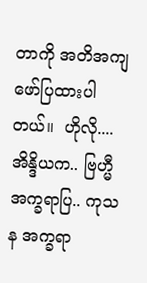တာကို အတိအကျ ဖော်ပြထားပါတယ်။  ဟိုလို.... အိန္ဒိယက.. ဗြဟ္မီအက္ခရာပြ.. ကုသန အက္ခရာ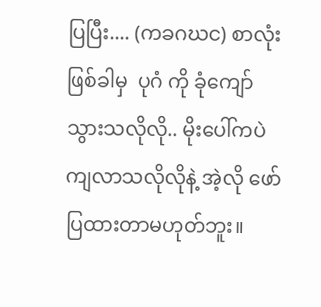ပြပြီး.... (ကခဂဃင) စာလုံးဖြစ်ခါမှ  ပုဂံ ကို ခုံကျော်သွားသလိုလို.. မိုးပေါ်ကပဲကျလာသလိုလိုနဲ့ အဲ့လို ဖော်ပြထားတာမဟုတ်ဘူး။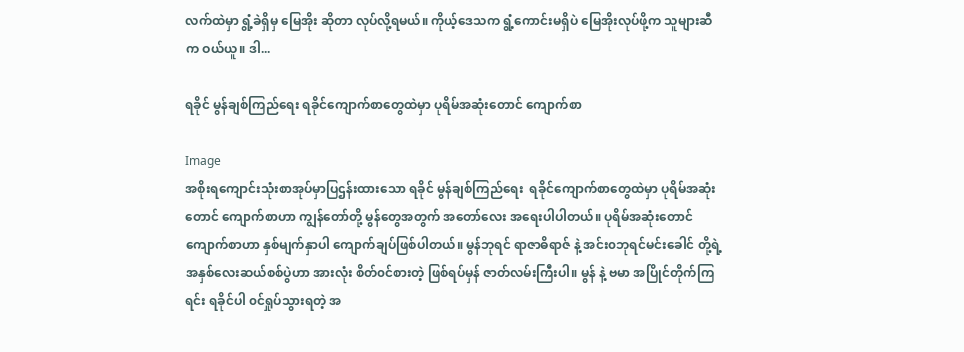လက်ထဲမှာ ရွံ့ခဲရှိမှ မြေအိုး ဆိုတာ လုပ်လို့ရမယ်။ ကိုယ့်ဒေသက ရွံ့ကောင်းမရှိပဲ မြေအိုးလုပ်ဖို့က သူများဆီက ဝယ်ယူ။ ဒါ...

ရခိုင် မွန်ချစ်ကြည်ရေး ရခိုင်ကျောက်စာတွေထဲမှာ ပုရိမ်အဆုံးတောင် ကျောက်စာ

Image
အစိုးရကျောင်းသုံးစာအုပ်မှာပြဌန်းထားသော ရခိုင် မွန်ချစ်ကြည်ရေး  ရခိုင်ကျောက်စာတွေထဲမှာ ပုရိမ်အဆုံးတောင် ကျောက်စာဟာ ကျွန်တော်တို့ မွန်တွေအတွက် အတော်လေး အရေးပါပါတယ်။ ပုရိမ်အဆုံးတောင်ကျောက်စာဟာ နှစ်မျက်နှာပါ ကျောက်ချပ်ဖြစ်ပါတယ်။ မွန်ဘုရင် ရာဇာဓိရာဇ် နဲ့ အင်း၀ဘုရင်မင်းခေါင် တို့ရဲ့ အနှစ်လေးဆယ်စစ်ပွဲဟာ အားလုံး စိတ်၀င်စားတဲ့ ဖြစ်ရပ်မှန် ဇာတ်လမ်းကြီးပါ။ မွန် နဲ့ ဗမာ အပြိုင်တိုက်ကြရင်း ရခိုင်ပါ ၀င်ရှုပ်သွားရတဲ့ အ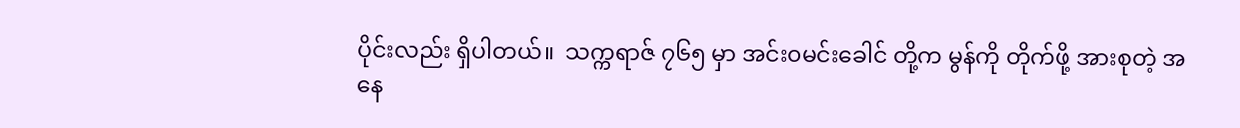ပိုင်းလည်း ရှိပါတယ်။  သက္ကရာဇ် ၇၆၅ မှာ အင်း၀မင်းခေါင် တို့က မွန်ကို တိုက်ဖို့ အားစုတဲ့ အနေ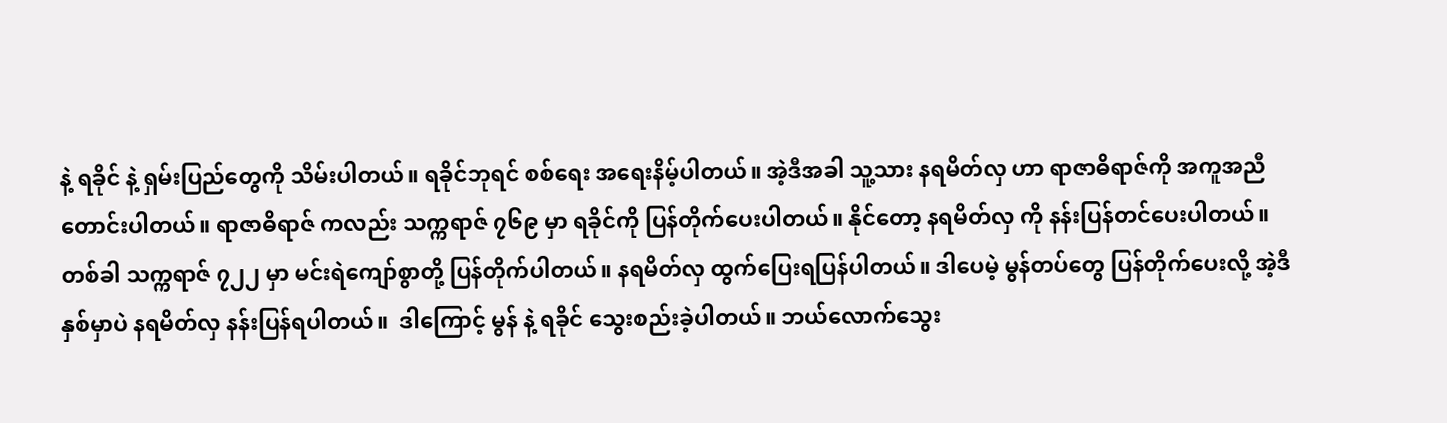နဲ့ ရခိုင် နဲ့ ရှမ်းပြည်တွေကို သိမ်းပါတယ်။ ရခိုင်ဘုရင် စစ်ရေး အရေးနိမ့်ပါတယ်။ အဲ့ဒီအခါ သူ့သား နရမိတ်လှ ဟာ ရာဇာဓိရာဇ်ကို အကူအညီ တောင်းပါတယ်။ ရာဇာဓိရာဇ် ကလည်း သက္ကရာဇ် ၇၆၉ မှာ ရခိုင်ကို ပြန်တိုက်ပေးပါတယ်။ နိုင်တော့ နရမိတ်လှ ကို နန်းပြန်တင်ပေးပါတယ်။ တစ်ခါ သက္ကရာဇ် ၇၂၂ မှာ မင်းရဲကျော်စွာတို့ ပြန်တိုက်ပါတယ်။ နရမိတ်လှ ထွက်ပြေးရပြန်ပါတယ်။ ဒါပေမဲ့ မွန်တပ်တွေ ပြန်တိုက်ပေးလို့ အဲ့ဒီနှစ်မှာပဲ နရမိတ်လှ နန်းပြန်ရပါတယ်။  ဒါကြောင့် မွန် နဲ့ ရခိုင် သွေးစည်းခဲ့ပါတယ်။ ဘယ်လောက်သွေး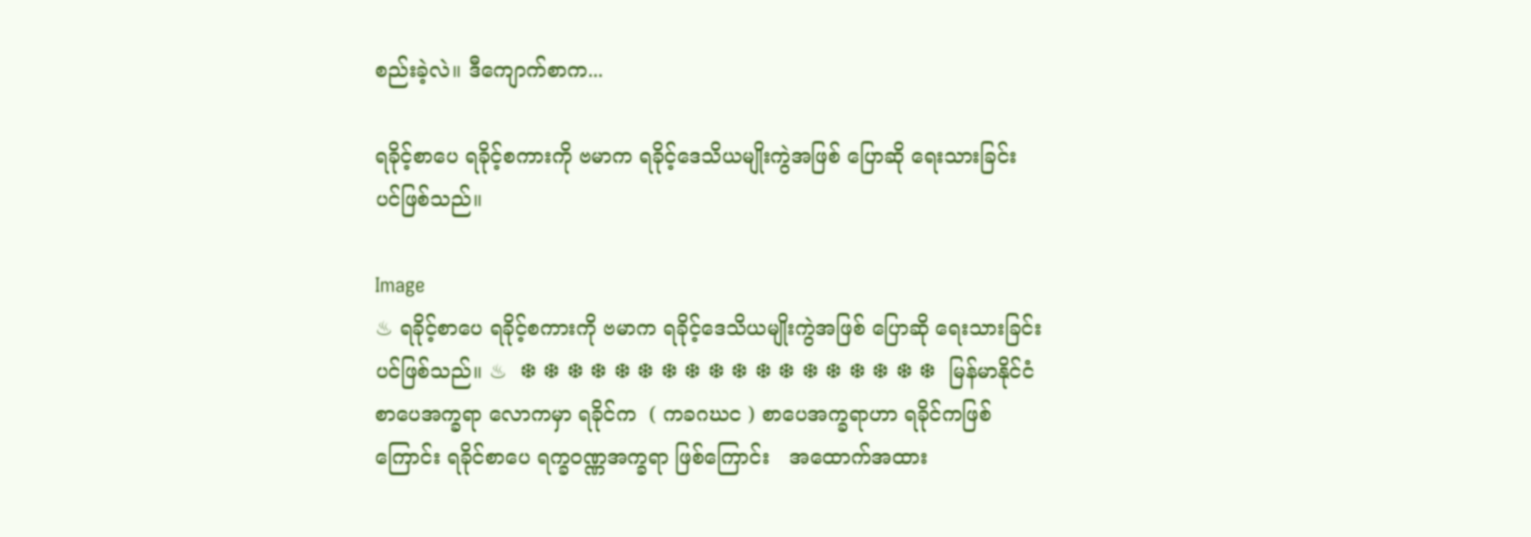စည်းခဲ့လဲ။ ဒီကျောက်စာက...

ရခိုင့်စာပေ ရခိုင့်စကားကို ဗမာက ရခိုင့်ဒေသိယမျိုးကွဲအဖြစ် ပြောဆို ရေးသားခြင်း ပင်ဖြစ်သည်။

Image
♨ ရခိုင့်စာပေ ရခိုင့်စကားကို ဗမာက ရခိုင့်ဒေသိယမျိုးကွဲအဖြစ် ပြောဆို ရေးသားခြင်း ပင်ဖြစ်သည်။ ♨  ❆ ❆ ❆ ❆ ❆ ❆ ❆ ❆ ❆ ❆ ❆ ❆ ❆ ❆ ❆ ❆ ❆ ❆  မြန်မာနိုင်ငံ စာပေအက္ခရာ လောကမှာ ရခိုင်က  ( ကခဂဃင ) စာပေအက္ခရာဟာ ရခိုင်ကဖြစ်ကြောင်း ရခိုင်စာပေ ရက္ခဝဏ္ဏအက္ခရာ ဖြစ်ကြောင်း   အထောက်အထား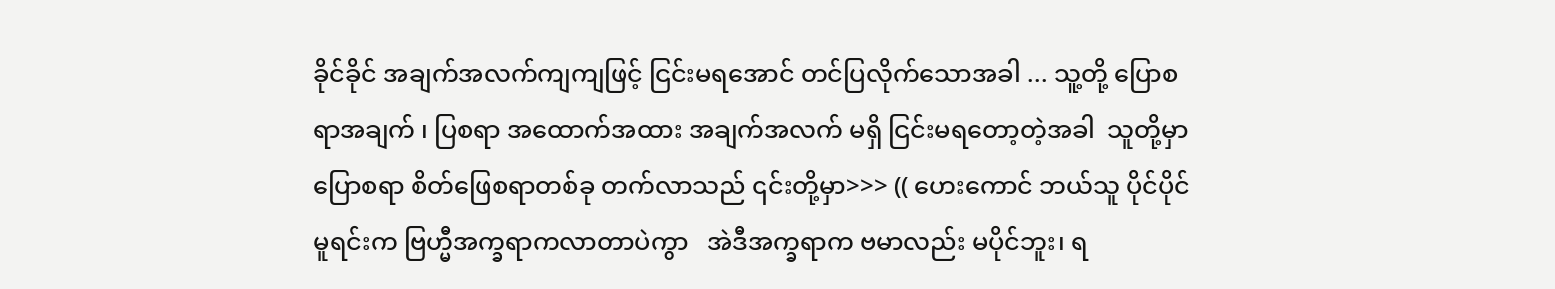ခိုင်ခိုင် အချက်အလက်ကျကျဖြင့် ငြင်းမရအောင် တင်ပြလိုက်သောအခါ ... သူ့တို့ ပြောစရာအချက် ၊ ပြစရာ အထောက်အထား အချက်အလက် မရှိ ငြင်းမရတော့တဲ့အခါ  သူတို့မှာ ပြောစရာ စိတ်ဖြေစရာတစ်ခု တက်လာသည် ၎င်းတို့မှာ>>> (( ဟေးကောင် ဘယ်သူ ပိုင်ပိုင် မူရင်းက ဗြဟ္မီအက္ခရာကလာတာပဲကွာ   အဲဒီအက္ခရာက ဗမာလည်း မပိုင်ဘူး၊ ရ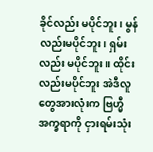ခိုင်လည်း မပိုင်ဘူး၊ မွန်လည်းမပိုင်ဘူး၊ ရှမ်းလည်း မပိုင်ဘူး။ ထိုင်းလည်းမပိုင်ဘူး အဲဒီလူတွေအားလုံးက ဗြဟ္မီအက္ခရာကို ငှားရမ်းသုံး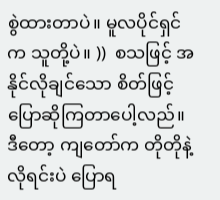စွဲထားတာပဲ။ မူလပိုင်ရှင်က သူတို့ပဲ။ ))  စသဖြင့် အနိုင်လိုချင်သော စိတ်ဖြင့် ပြောဆိုကြတာပေါ့လည်။ ဒီတော့ ကျတော်က တိုတိုနဲ့လိုရင်းပဲ ပြောရ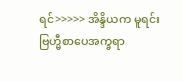ရင်>>>>> အိန္ဒိယက မူရင်း ဗြဟ္မီစာပေအက္ခရာ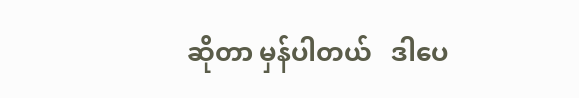ဆိုတာ မှန်ပါတယ်   ဒါပေ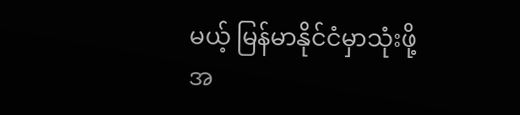မယ့် မြန်မာနိုင်ငံမှာသုံးဖို့အ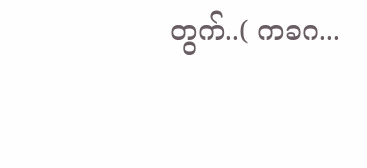တွက်..( ကခဂ...